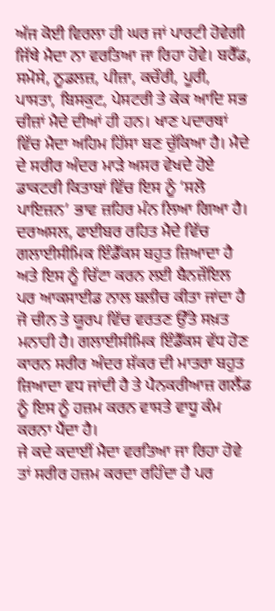ਅੱਜ ਕੋਈ ਵਿਰਲਾ ਹੀ ਘਰ ਜਾਂ ਪਾਰਟੀ ਹੋਵੇਗੀ ਜਿੱਥੇ ਮੈਦਾ ਨਾ ਵਰਤਿਆ ਜਾ ਰਿਹਾ ਹੋਵੇ। ਬਰੈੱਡ, ਸਮੋਸੇ, ਨੂਡਲਜ਼, ਪੀਜ਼ਾ, ਕਚੌਰੀ, ਪੂਰੀ, ਪਾਸਤਾ, ਬਿਸਕੁਟ, ਪੇਸਟਰੀ ਤੇ ਕੇਕ ਆਦਿ ਸਭ ਚੀਜ਼ਾਂ ਮੈਦੇ ਦੀਆਂ ਹੀ ਹਨ। ਖਾਣ ਪਦਾਰਥਾਂ ਵਿੱਚ ਮੈਦਾ ਅਹਿਮ ਹਿੱਸਾ ਬਣ ਚੁੱਕਿਆ ਹੈ। ਮੈਦੇ ਦੇ ਸਰੀਰ ਅੰਦਰ ਮਾੜੇ ਅਸਰ ਵੇਖਦੇ ਹੋਏ ਡਾਕਟਰੀ ਕਿਤਾਬਾਂ ਵਿੱਚ ਇਸ ਨੂੰ ‘ਸਲੋ ਪਾਇਜ਼ਨ’ ਭਾਵ ਜ਼ਹਿਰ ਮੰਨ ਲਿਆ ਗਿਆ ਹੈ। ਦਰਅਸਲ, ਫਾਈਬਰ ਰਹਿਤ ਮੈਦੇ ਵਿੱਚ ਗਲਾਈਸੀਮਿਕ ਇੰਡੈੱਕਸ ਬਹੁਤ ਜ਼ਿਆਦਾ ਹੈ ਅਤੇ ਇਸ ਨੂੰ ਚਿੱਟਾ ਕਰਨ ਲਈ ਬੈਨਜ਼ੌਇਲ ਪਰ ਆਕਸਾਈਡ ਨਾਲ ਬਲੀਚ ਕੀਤਾ ਜਾਂਦਾ ਹੈ ਜੋ ਚੀਨ ਤੇ ਯੂਰਪ ਵਿੱਚ ਵਰਤਣ ਉੱਤੇ ਸਖ਼ਤ ਮਨਾਹੀ ਹੈ। ਗਲਾਈਸੀਮਿਕ ਇੰਡੈੱਕਸ ਵੱਧ ਹੋਣ ਕਾਰਨ ਸਰੀਰ ਅੰਦਰ ਸ਼ੱਕਰ ਦੀ ਮਾਤਰਾ ਬਹੁਤ ਜ਼ਿਆਦਾ ਵਧ ਜਾਂਦੀ ਹੈ ਤੇ ਪੈਨਕਰੀਆਜ਼ ਗਲੈਂਡ ਨੂੰ ਇਸ ਨੂੰ ਹਜ਼ਮ ਕਰਨ ਵਾਸਤੇ ਵਾਧੂ ਕੰਮ ਕਰਨਾ ਪੈਂਦਾ ਹੈ।
ਜੇ ਕਦੇ ਕਦਾਈਂ ਮੈਦਾ ਵਰਤਿਆ ਜਾ ਰਿਹਾ ਹੋਵੇ ਤਾਂ ਸਰੀਰ ਹਜ਼ਮ ਕਰਦਾ ਰਹਿੰਦਾ ਹੈ ਪਰ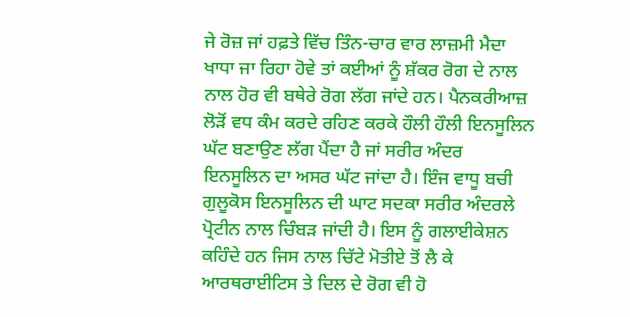ਜੇ ਰੋਜ਼ ਜਾਂ ਹਫ਼ਤੇ ਵਿੱਚ ਤਿੰਨ-ਚਾਰ ਵਾਰ ਲਾਜ਼ਮੀ ਮੈਦਾ ਖਾਧਾ ਜਾ ਰਿਹਾ ਹੋਵੇ ਤਾਂ ਕਈਆਂ ਨੂੰ ਸ਼ੱਕਰ ਰੋਗ ਦੇ ਨਾਲ ਨਾਲ ਹੋਰ ਵੀ ਬਥੇਰੇ ਰੋਗ ਲੱਗ ਜਾਂਦੇ ਹਨ। ਪੈਨਕਰੀਆਜ਼ ਲੋੜੋਂ ਵਧ ਕੰਮ ਕਰਦੇ ਰਹਿਣ ਕਰਕੇ ਹੌਲੀ ਹੌਲੀ ਇਨਸੂਲਿਨ ਘੱਟ ਬਣਾਉਣ ਲੱਗ ਪੈਂਦਾ ਹੈ ਜਾਂ ਸਰੀਰ ਅੰਦਰ ਇਨਸੂਲਿਨ ਦਾ ਅਸਰ ਘੱਟ ਜਾਂਦਾ ਹੈ। ਇੰਜ ਵਾਧੂ ਬਚੀ ਗੁਲੂਕੋਸ ਇਨਸੂਲਿਨ ਦੀ ਘਾਟ ਸਦਕਾ ਸਰੀਰ ਅੰਦਰਲੇ ਪ੍ਰੋਟੀਨ ਨਾਲ ਚਿੰਬੜ ਜਾਂਦੀ ਹੈ। ਇਸ ਨੂੰ ਗਲਾਈਕੇਸ਼ਨ ਕਹਿੰਦੇ ਹਨ ਜਿਸ ਨਾਲ ਚਿੱਟੇ ਮੋਤੀਏ ਤੋਂ ਲੈ ਕੇ ਆਰਥਰਾਈਟਿਸ ਤੇ ਦਿਲ ਦੇ ਰੋਗ ਵੀ ਹੋ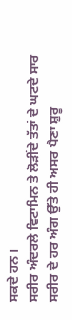ਸਕਦੇ ਹਨ।
ਸਰੀਰ ਅੰਦਰਲੇ ਵਿਟਾਮਿਨ ਤੇ ਲੋੜੀਂਦੇ ਤੱਤਾਂ ਦੇ ਘਟਦੇ ਸਾਰ ਸਰੀਰ ਦੇ ਹਰ ਅੰਗ ਉੱਤੇ ਹੀ ਅਸਰ ਪੈਣਾ ਸ਼ੁਰੂ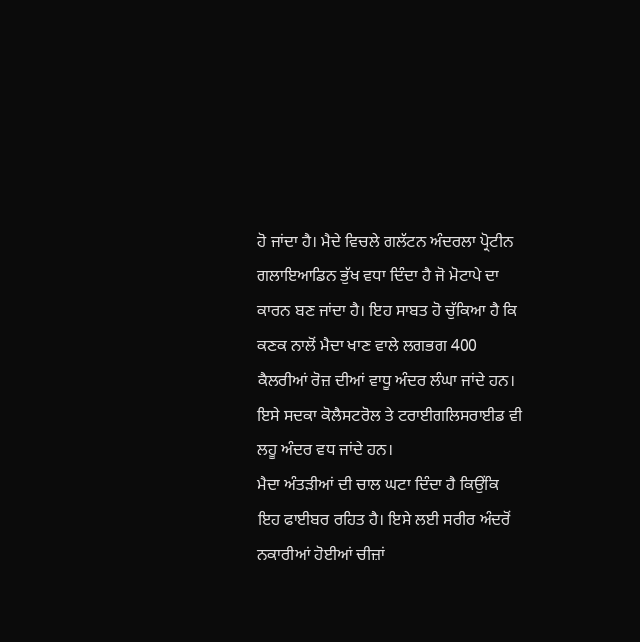ਹੋ ਜਾਂਦਾ ਹੈ। ਮੈਦੇ ਵਿਚਲੇ ਗਲੱਟਨ ਅੰਦਰਲਾ ਪ੍ਰੋਟੀਨ ਗਲਾਇਆਡਿਨ ਭੁੱਖ ਵਧਾ ਦਿੰਦਾ ਹੈ ਜੋ ਮੋਟਾਪੇ ਦਾ ਕਾਰਨ ਬਣ ਜਾਂਦਾ ਹੈ। ਇਹ ਸਾਬਤ ਹੋ ਚੁੱਕਿਆ ਹੈ ਕਿ ਕਣਕ ਨਾਲੋਂ ਮੈਦਾ ਖਾਣ ਵਾਲੇ ਲਗਭਗ 400 ਕੈਲਰੀਆਂ ਰੋਜ਼ ਦੀਆਂ ਵਾਧੂ ਅੰਦਰ ਲੰਘਾ ਜਾਂਦੇ ਹਨ। ਇਸੇ ਸਦਕਾ ਕੋਲੈਸਟਰੋਲ ਤੇ ਟਰਾਈਗਲਿਸਰਾਈਡ ਵੀ ਲਹੂ ਅੰਦਰ ਵਧ ਜਾਂਦੇ ਹਨ।
ਮੈਦਾ ਅੰਤੜੀਆਂ ਦੀ ਚਾਲ ਘਟਾ ਦਿੰਦਾ ਹੈ ਕਿਉਂਕਿ ਇਹ ਫਾਈਬਰ ਰਹਿਤ ਹੈ। ਇਸੇ ਲਈ ਸਰੀਰ ਅੰਦਰੋਂ ਨਕਾਰੀਆਂ ਹੋਈਆਂ ਚੀਜ਼ਾਂ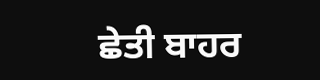ਛੇਤੀ ਬਾਹਰ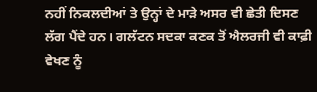ਨਹੀਂ ਨਿਕਲਦੀਆਂ ਤੇ ਉਨ੍ਹਾਂ ਦੇ ਮਾੜੇ ਅਸਰ ਵੀ ਛੇਤੀ ਦਿਸਣ ਲੱਗ ਪੈਂਦੇ ਹਨ। ਗਲੱਟਨ ਸਦਕਾ ਕਣਕ ਤੋਂ ਐਲਰਜੀ ਵੀ ਕਾਫ਼ੀ ਵੇਖਣ ਨੂੰ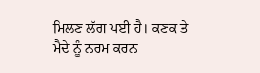ਮਿਲਣ ਲੱਗ ਪਈ ਹੈ। ਕਣਕ ਤੇ ਮੈਦੇ ਨੂੰ ਨਰਮ ਕਰਨ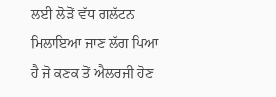ਲਈ ਲੋੜੋਂ ਵੱਧ ਗਲੱਟਨ ਮਿਲਾਇਆ ਜਾਣ ਲੱਗ ਪਿਆ ਹੈ ਜੋ ਕਣਕ ਤੋਂ ਐਲਰਜੀ ਹੋਣ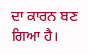ਦਾ ਕਾਰਨ ਬਣ ਗਿਆ ਹੈ।